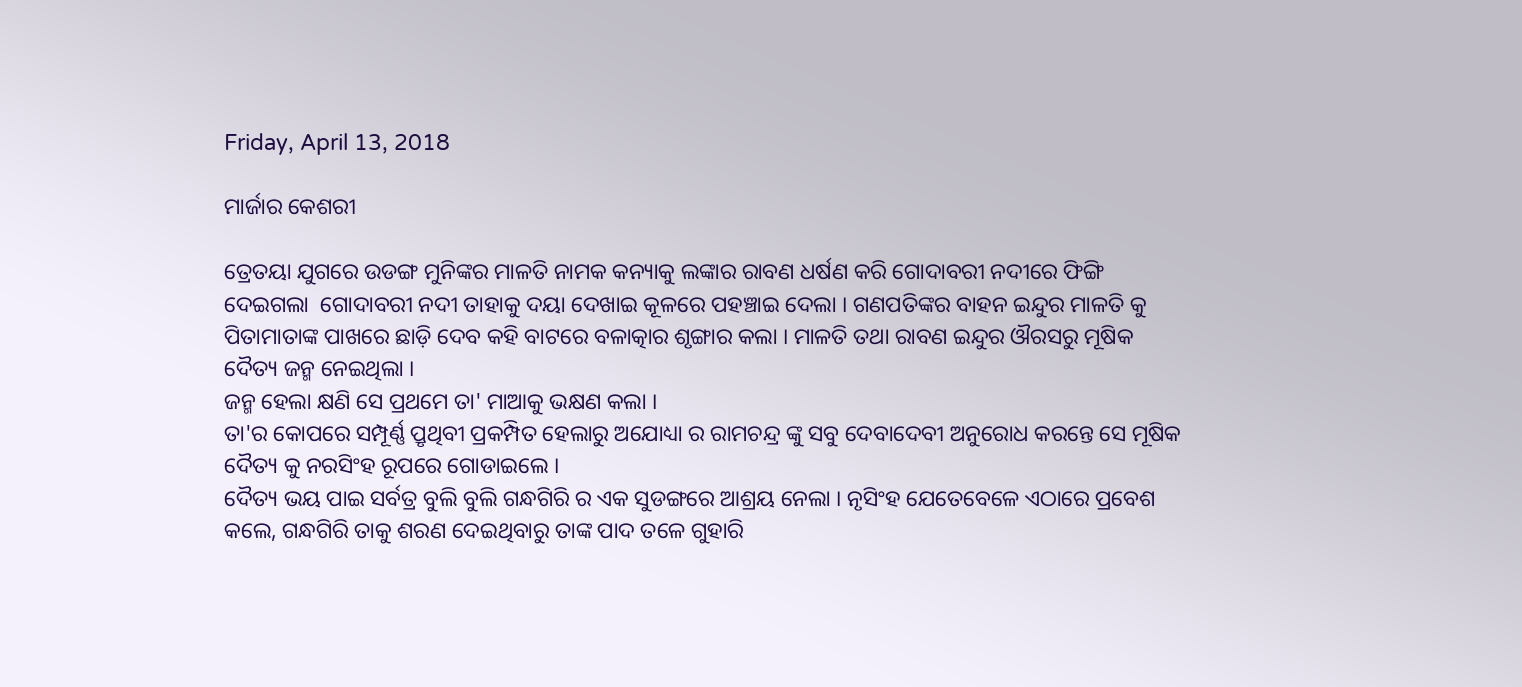Friday, April 13, 2018

ମାର୍ଜାର କେଶରୀ

ତ୍ରେତୟା ଯୁଗରେ ଉଡଙ୍ଗ ମୁନିଙ୍କର ମାଳତି ନାମକ କନ୍ୟାକୁ ଲଙ୍କାର ରାବଣ ଧର୍ଷଣ କରି ଗୋଦାବରୀ ନଦୀରେ ଫିଙ୍ଗି ଦେଇଗଲା  ଗୋଦାବରୀ ନଦୀ ତାହାକୁ ଦୟା ଦେଖାଇ କୂଳରେ ପହଞ୍ଚାଇ ଦେଲା । ଗଣପତିଙ୍କର ବାହନ ଇନ୍ଦୁର ମାଳତି କୁ ପିତାମାତାଙ୍କ ପାଖରେ ଛାଡ଼ି ଦେବ କହି ବାଟରେ ବଳାତ୍କାର ଶୃଙ୍ଗାର କଲା । ମାଳତି ତଥା ରାବଣ ଇନ୍ଦୁର ଔରସରୁ ମୂଷିକ ଦୈତ୍ୟ ଜନ୍ମ ନେଇଥିଲା ।
ଜନ୍ମ ହେଲା କ୍ଷଣି ସେ ପ୍ରଥମେ ତା' ମାଆକୁ ଭକ୍ଷଣ କଲା ।
ତା'ର କୋପରେ ସମ୍ପୂର୍ଣ୍ଣ ପ୍ରୃଥିବୀ ପ୍ରକମ୍ପିତ ହେଲାରୁ ଅଯୋଧ୍ୟା ର ରାମଚନ୍ଦ୍ର ଙ୍କୁ ସବୁ ଦେବାଦେବୀ ଅନୁରୋଧ କରନ୍ତେ ସେ ମୂଷିକ ଦୈତ୍ୟ କୁ ନରସିଂହ ରୂପରେ ଗୋଡାଇଲେ ।
ଦୈତ୍ୟ ଭୟ ପାଇ ସର୍ବତ୍ର ବୁଲି ବୁଲି ଗନ୍ଧଗିରି ର ଏକ ସୁଡଙ୍ଗରେ ଆଶ୍ରୟ ନେଲା । ନୃସିଂହ ଯେତେବେଳେ ଏଠାରେ ପ୍ରବେଶ କଲେ, ଗନ୍ଧଗିରି ତାକୁ ଶରଣ ଦେଇଥିବାରୁ ତାଙ୍କ ପାଦ ତଳେ ଗୁହାରି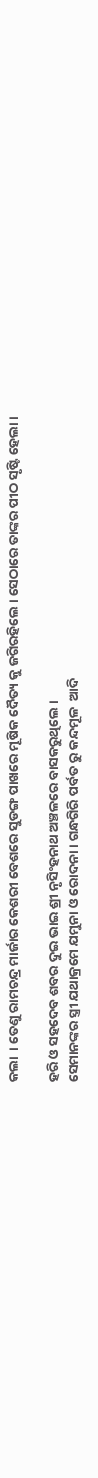କଲା  । ତେଣୁ ରାମଚନ୍ଦ୍ର ମାର୍ଜାର କେଶରୀ ବେଶରେ ସୁଡଙ୍ଗ ପାଖରେ ମୂଷିକ ଦୈତ୍ୟ କୁ ଜଗିରହିଲେ । ସେଠାରେ ତାଙ୍କର ପୀଠ ସୃଷ୍ଟି ହେଲା ।

ହରି ଓ ସହଦେବ ଶବର ଦୁଇ ଭାଇ ଶ୍ରୀ ନୃସିଂହନାଥ ଅଞ୍ଚଳରେ ବାସକରୁଥିଲେ ।
ସେମାନଙ୍କର ସ୍ତ୍ରୀ ଯଥାକ୍ରମେ ଯମୁନା ଓ ରୋଦନା । ଗନ୍ଧଗିରି ପର୍ବତ ରୁ କନ୍ଦମୂଳ  ଆଦି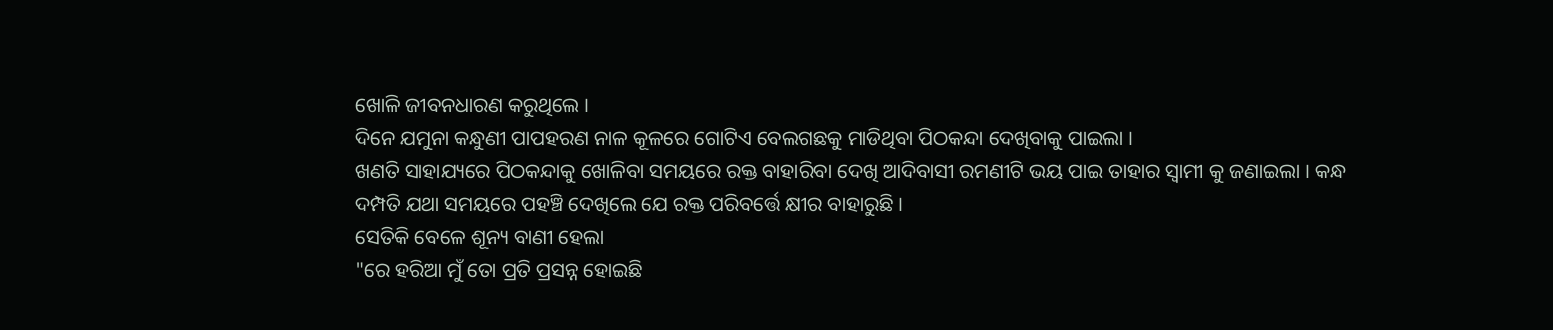ଖୋଳି ଜୀବନଧାରଣ କରୁଥିଲେ ।
ଦିନେ ଯମୁନା କନ୍ଧୁଣୀ ପାପହରଣ ନାଳ କୂଳରେ ଗୋଟିଏ ବେଲଗଛକୁ ମାଡିଥିବା ପିଠକନ୍ଦା ଦେଖିବାକୁ ପାଇଲା ।
ଖଣତି ସାହାଯ୍ୟରେ ପିଠକନ୍ଦାକୁ ଖୋଳିବା ସମୟରେ ରକ୍ତ ବାହାରିବା ଦେଖି ଆଦିବାସୀ ରମଣୀଟି ଭୟ ପାଇ ତାହାର ସ୍ବାମୀ କୁ ଜଣାଇଲା । କନ୍ଧ ଦମ୍ପତି ଯଥା ସମୟରେ ପହଞ୍ଚି ଦେଖିଲେ ଯେ ରକ୍ତ ପରିବର୍ତ୍ତେ କ୍ଷୀର ବାହାରୁଛି ।
ସେତିକି ବେଳେ ଶୂନ୍ୟ ବାଣୀ ହେଲା
"ରେ ହରିଆ ମୁଁ ତୋ ପ୍ରତି ପ୍ରସନ୍ନ ହୋଇଛି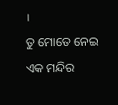।
ତୁ ମୋତେ ନେଇ ଏକ ମନ୍ଦିର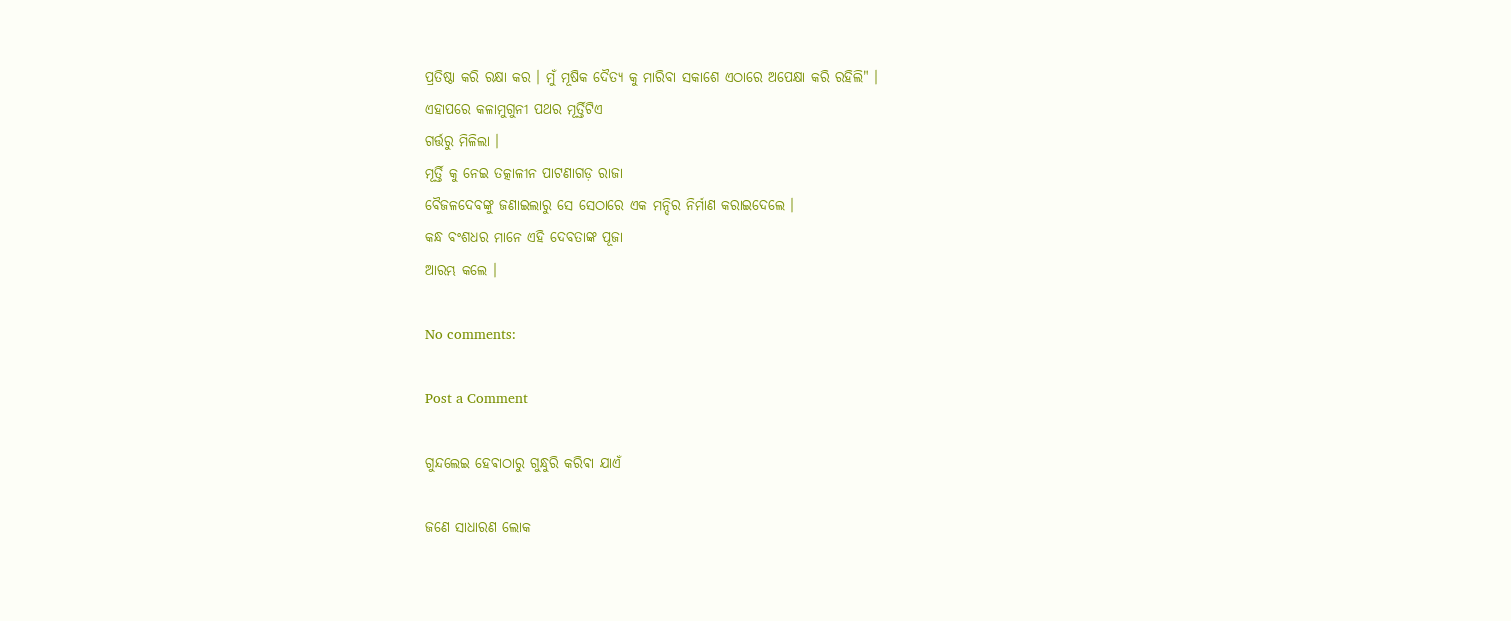ପ୍ରତିଷ୍ଠା କରି ରକ୍ଷା କର । ମୁଁ ମୂଷିକ ଦୈତ୍ୟ କୁ ମାରିବା ସକାଶେ ଏଠାରେ ଅପେକ୍ଷା କରି ରହିଲି" ।
ଏହାପରେ କଳାମୁଗୁନୀ ପଥର ମୂର୍ତ୍ତିଟିଏ
ଗର୍ତ୍ତରୁ ମିଳିଲା ।
ମୂର୍ତ୍ତି କୁ ନେଇ ତତ୍କାଳୀନ ପାଟଣାଗଡ଼ ରାଜା
ବୈଜଳଦେବଙ୍କୁ ଜଣାଇଲାରୁ ସେ ସେଠାରେ ଏକ ମନ୍ଦିର ନିର୍ମାଣ କରାଇଦେଲେ ।
କନ୍ଧ ବଂଶଧର ମାନେ ଏହି ଦେବତାଙ୍କ ପୂଜା
ଆରମ୍ଭ କଲେ ।

No comments:

Post a Comment

ଗୁନ୍ଦଲେଇ ହେଵାଠାରୁ ଗୁନ୍ଧୁରି କରିଵା ଯାଏଁ

ଜଣେ ସାଧାରଣ ଲୋକ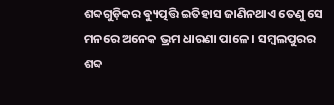ଶବ୍ଦଗୁଡ଼ିକର ଵ୍ୟୁତ୍ପତ୍ତି ଇତିହାସ ଜାଣିନଥାଏ ତେଣୁ ସେ ମନରେ ଅନେକ ଭ୍ରମ ଧାରଣା ପାଳେ । ସମ୍ବଲପୁରର ଶବ୍ଦ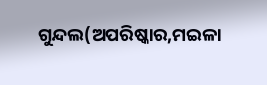ଗୁନ୍ଦଲ(ଅପରିଷ୍କାର,ମଇଳା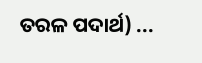ତରଳ ପଦାର୍ଥ) ...